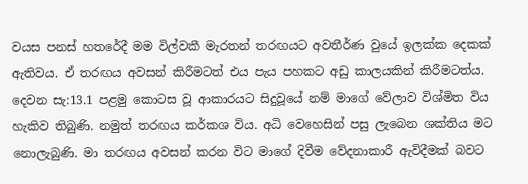වයස පනස් හතරේදී මම විල්වකී මැරතන් තරඟයට අවතීර්ණ වුයේ ඉලක්ක දෙකක් ඇතිවය. ඒ තරඟය අවසන් කිරීමටත් එය පැය පහකට අඩු කාලයකින් කිරීමටත්ය. දෙවන සැ:13.1 පළමු කොටස වූ ආකාරයට සිදුවූයේ නම් මාගේ වේලාව විශ්මිත විය හැකිව තිබුණි. නමුත් තරඟය කර්කශ විය. අධි වෙහෙසින් පසු ලැබෙන ශක්තිය මට නොලැබුණි. මා තරඟය අවසන් කරන විට මාගේ දිවීම වේදනාකාරී ඇවිදීමක් බවට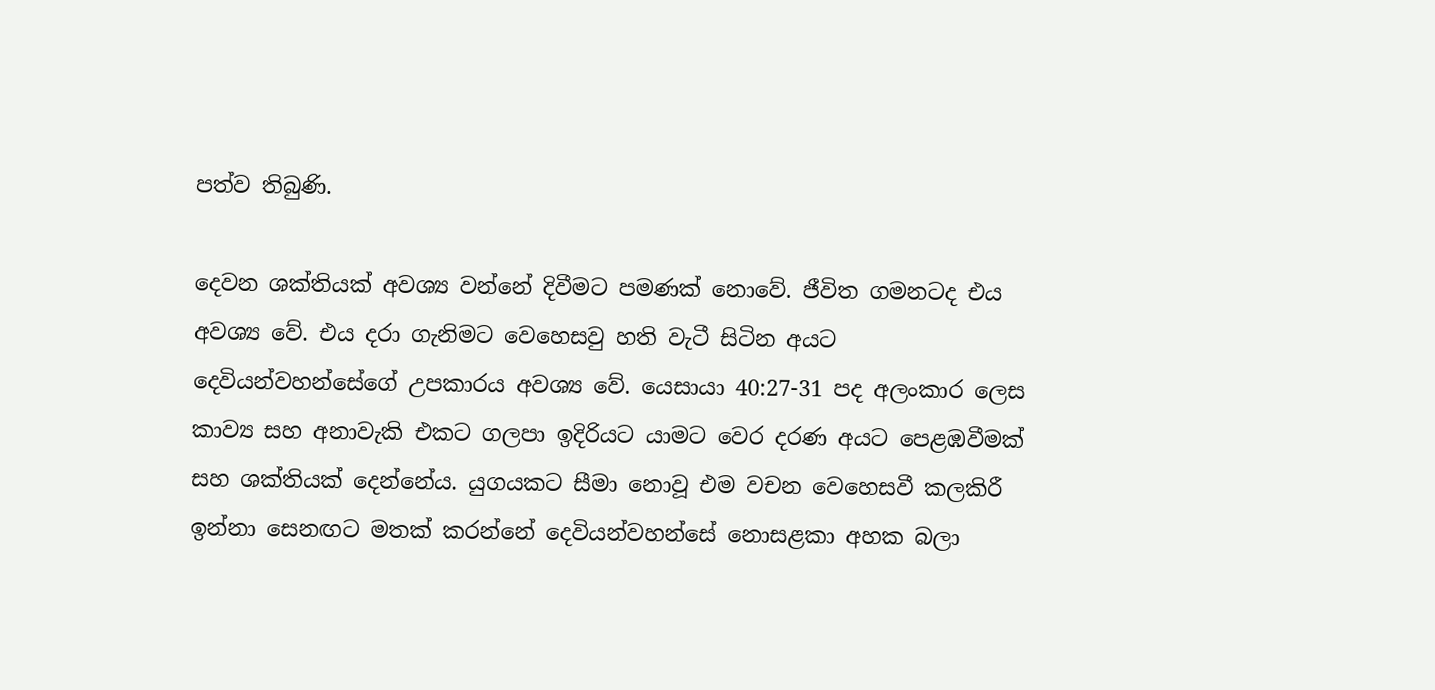පත්ව තිබුණි.

දෙවන ශක්තියක් අවශ්‍ය වන්නේ දිවීමට පමණක් නොවේ. ජීවිත ගමනටද එය අවශ්‍ය වේ. එය දරා ගැනිමට වෙහෙසවු හති වැටී සිටින අයට දෙවියන්වහන්සේගේ උපකාරය අවශ්‍ය වේ. යෙසායා 40:27-31 පද අලංකාර ලෙස කාව්‍ය සහ අනාවැකි එකට ගලපා ඉදිරියට යාමට වෙර දරණ අයට පෙළඹවීමක් සහ ශක්තියක් දෙන්නේය. යුගයකට සීමා නොවූ එම වචන වෙහෙසවී කලකිරී ඉන්නා සෙනඟට මතක් කරන්නේ දෙවියන්වහන්සේ නොසළකා අහක බලා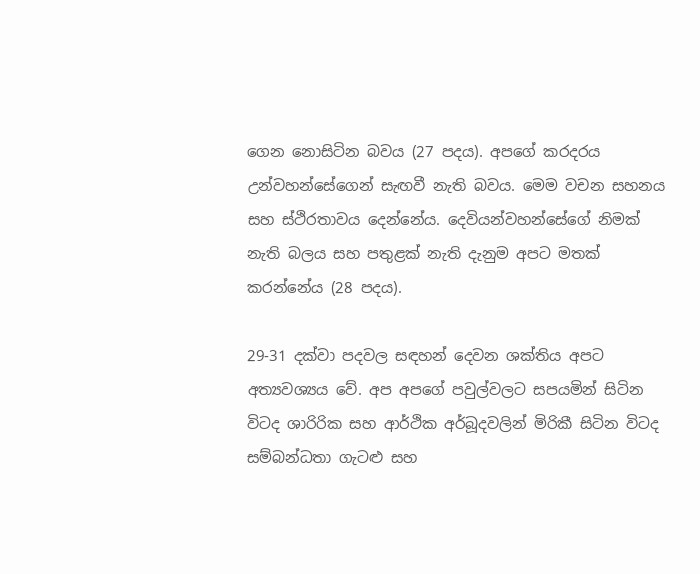ගෙන නොසිටින බවය (27 පදය). අපගේ කරදරය උන්වහන්සේගෙන් සැඟවී නැති බවය. මෙම වචන සහනය සහ ස්ථිරතාවය දෙන්නේය. දෙවියන්වහන්සේගේ නිමක් නැති බලය සහ පතුළක් නැති දැනුම අපට මතක් කරන්නේය (28 පදය).

29-31 දක්වා පදවල සඳහන් දෙවන ශක්තිය අපට අත්‍යවශ්‍යය වේ. අප අපගේ පවුල්වලට සපයමින් සිටින විටද ශාරිරික සහ ආර්ථික අර්බූදවලින් මිරිකී සිටින විටද සම්බන්ධතා ගැටළු සහ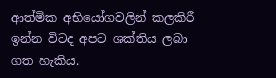ආත්මික අභියෝගවලින් කලකිරී ඉන්න විටද අපට ශක්තිය ලබා ගත හැකිය.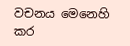වචනය මෙනෙහි කර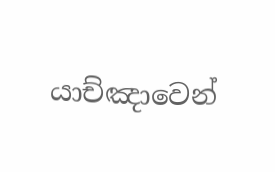යාච්ඤාවෙන්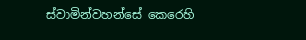ස්වාමින්වහන්සේ කෙරෙහි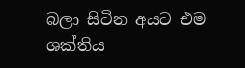බලා සිටින අයට එම ශක්තිය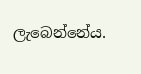ලැබෙන්නේය.